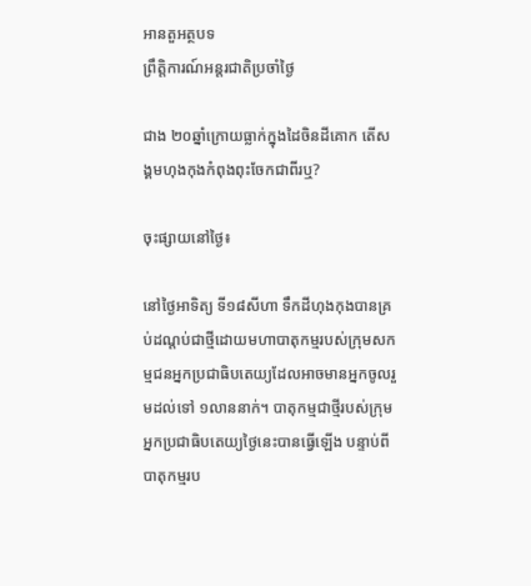អានតួអត្ថបទ
ព្រឹត្តិការណ៍អន្តរជាតិប្រចាំថ្ងៃ

ជាង ២០ឆ្នាំក្រោយធ្លាក់ក្នុងដៃចិនដីគោក តើសង្គមហុងកុងកំពុងពុះចែកជាពីរឬ?

ចុះផ្សាយនៅថ្ងៃ៖

នៅថ្ងៃអាទិត្យ ទី១៨សីហា ទឹកដីហុងកុងបានគ្រប់ដណ្តប់ជាថ្មីដោយមហាបាតុកម្មរបស់ក្រុមសកម្មជនអ្នកប្រជាធិបតេយ្យដែលអាចមានអ្នកចូលរួមដល់ទៅ ១លាននាក់។ បាតុកម្មជាថ្មីរបស់ក្រុមអ្នកប្រជាធិបតេយ្យថ្ងៃនេះបានធ្វើឡើង បន្ទាប់ពីបាតុកម្មរប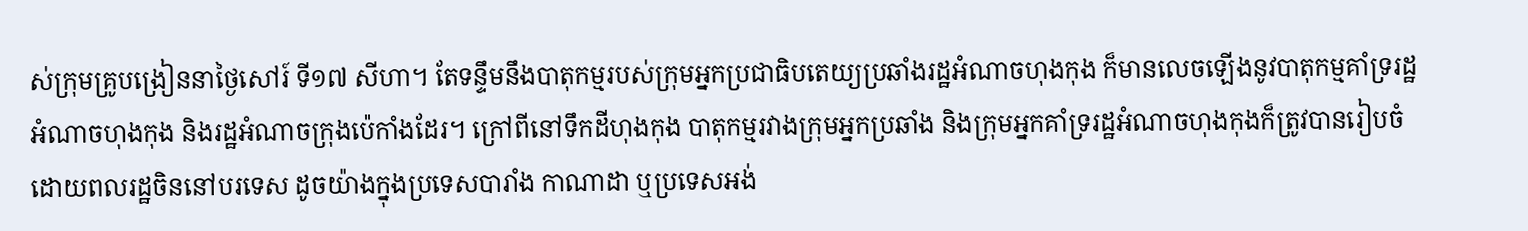ស់ក្រុមគ្រូបង្រៀននាថ្ងៃសៅរ៍ ទី១៧ សីហា។ តែទន្ទឹមនឹងបាតុកម្មរបស់ក្រុមអ្នកប្រជាធិបតេយ្យប្រឆាំងរដ្ឋអំណាចហុងកុង ក៏មានលេចឡើងនូវបាតុកម្មគាំទ្ររដ្ឋអំណាចហុងកុង និងរដ្ឋអំណាចក្រុងប៉េកាំងដែរ។ ក្រៅពីនៅទឹកដីហុងកុង បាតុកម្មរវាងក្រុមអ្នកប្រឆាំង និងក្រុមអ្នកគាំទ្ររដ្ឋអំណាចហុងកុងក៏ត្រូវបានរៀបចំដោយពលរដ្ឋចិននៅបរទេស ដូចយ៉ាងក្នុងប្រទេសបារាំង កាណាដា ឬប្រទេសអង់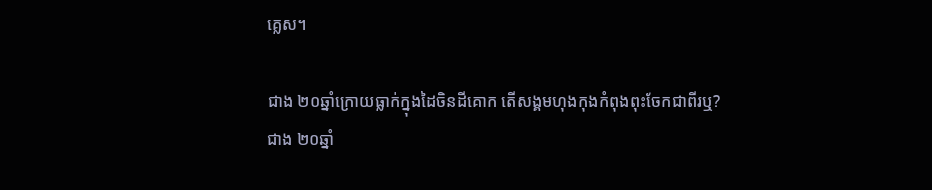គ្លេស។

ជាង ២០ឆ្នាំក្រោយធ្លាក់ក្នុងដៃចិនដីគោក តើសង្គមហុងកុងកំពុងពុះចែកជាពីរឬ?
ជាង ២០ឆ្នាំ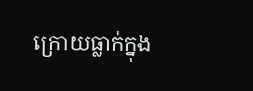ក្រោយធ្លាក់ក្នុង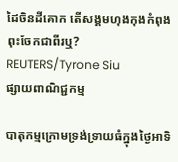ដៃចិនដីគោក តើសង្គមហុងកុងកំពុងពុះចែកជាពីរឬ? REUTERS/Tyrone Siu
ផ្សាយពាណិជ្ជកម្ម

បាតុកម្មក្រោមទ្រង់ទ្រាយធំក្នុងថ្ងៃអាទិ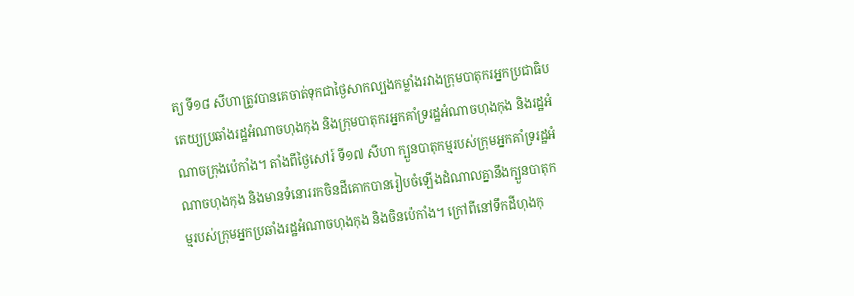ត្យ ទី១៨ សីហាត្រូវបានគេចាត់ទុកជាថ្ងៃសាកល្បងកម្លាំងរវាងក្រុមបាតុករអ្នកប្រជាធិបតេយ្យប្រឆាំងរដ្ឋអំណាចហុងកុង និងក្រុមបាតុករអ្នកគាំទ្ររដ្ឋអំណាចហុងកុង និងរដ្ឋអំណាចក្រុងប៉េកាំង។ តាំងពីថ្ងៃសៅរ៍ ទី១៧ សីហា ក្បួនបាតុកម្មរបស់ក្រុមអ្នកគាំទ្ររដ្ឋអំណាចហុងកុង និងមានទំនោររកចិនដីគោកបានរៀបចំឡើងដំណាលគ្នានឹងក្បួនបាតុកម្មរបស់ក្រុមអ្នកប្រឆាំងរដ្ឋអំណាចហុងកុង និងចិនប៉េកាំង។ ក្រៅពីនៅទឹកដីហុងកុ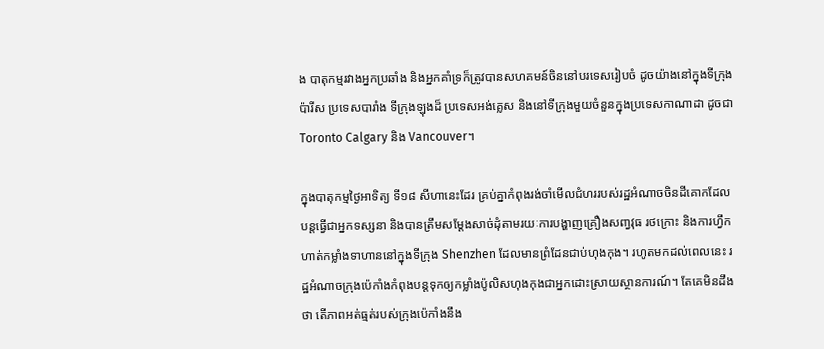ង បាតុកម្មរវាងអ្នកប្រឆាំង និងអ្នកគាំទ្រក៏ត្រូវបានសហគមន៍ចិននៅបរទេសរៀបចំ ដូចយ៉ាងនៅក្នុងទីក្រុងប៉ារីស ប្រទេសបារាំង ទីក្រុងឡុងដ៏ ប្រទេសអង់គ្លេស និងនៅទីក្រុងមួយចំនួនក្នុងប្រទេសកាណាដា ដូចជា Toronto Calgary និង Vancouver។

ក្នុងបាតុកម្មថ្ងៃអាទិត្យ ទី១៨ សីហានេះដែរ គ្រប់គ្នាកំពុងរង់ចាំមើលជំហររបស់រដ្ឋអំណាចចិនដីគោកដែលបន្តធ្វើជាអ្នកទស្សនា និងបានត្រឹមសម្តែងសាច់ដុំតាមរយៈការបង្ហាញគ្រឿងសពា្វវុធ រថក្រោះ និងការហ្វឹកហាត់កម្លាំងទាហាននៅក្នុងទីក្រុង Shenzhen ដែលមានព្រំដែនជាប់ហុងកុង។ រហូតមកដល់ពេលនេះ រដ្ឋអំណាចក្រុងប៉េកាំងកំពុងបន្តទុកឲ្យកម្លាំងប៉ូលិសហុងកុងជាអ្នកដោះស្រាយស្ថានការណ៍។ តែគេមិនដឹងថា តើភាពអត់ធ្មត់របស់ក្រុងប៉េកាំងនឹង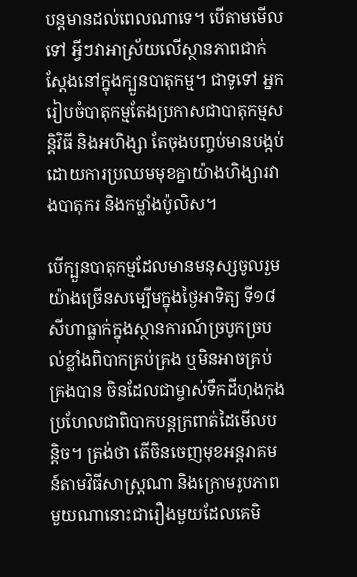បន្តមានដល់ពេលណាទេ។ បើតាមមើលទៅ អ្វីៗវាអាស្រ័យលើស្ថានភាពជាក់ស្តែងនៅក្នុងក្បួនបាតុកម្ម។ ជាទូទៅ អ្នករៀបចំបាតុកម្មតែងប្រកាសជាបាតុកម្មសន្តិវិធី និងអហិង្សា តែចុងបញ្ចប់មានបង្កប់ដោយការប្រឈមមុខគ្នាយ៉ាងហិង្សារវាងបាតុករ និងកម្លាំងប៉ូលិស។

បើក្បួនបាតុកម្មដែលមានមនុស្សចូលរួមយ៉ាងច្រើនសម្បើមក្នុងថ្ងៃអាទិត្យ ទី១៨ សីហាធ្លាក់ក្នុងស្ថានការណ៍ច្របូកច្របល់ខ្លាំងពិបាកគ្រប់គ្រង ឬមិនអាចគ្រប់គ្រងបាន ចិនដែលជាម្ចាស់ទឹកដីហុងកុងប្រហែលជាពិបាកបន្តក្រពាត់ដៃមើលបន្តិច។ ត្រង់ថា តើចិនចេញមុខអន្តរាគមន៍តាមវិធីសាស្រ្តណា និងក្រោមរូបភាពមួយណានោះជារឿងមួយដែលគេមិ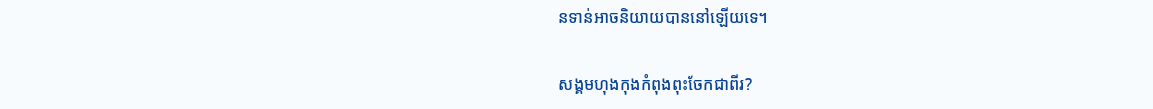នទាន់អាចនិយាយបាននៅឡើយទេ។

សង្គមហុងកុងកំពុងពុះចែកជាពីរ?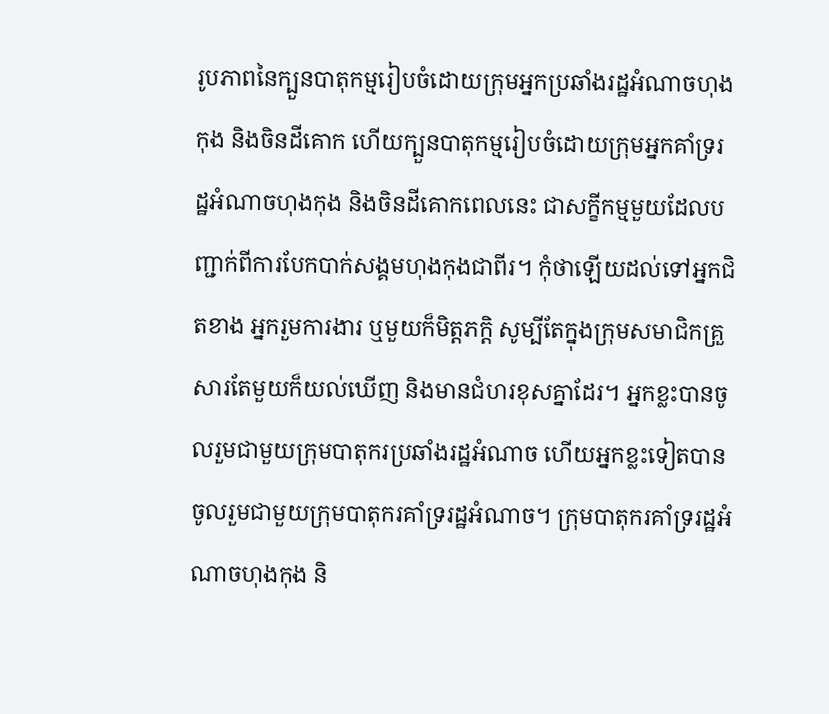រូបភាពនៃក្បួនបាតុកម្មរៀបចំដោយក្រុមអ្នកប្រឆាំងរដ្ឋអំណាចហុងកុង និងចិនដីគោក ហើយក្បួនបាតុកម្មរៀបចំដោយក្រុមអ្នកគាំទ្ររដ្ឋអំណាចហុងកុង និងចិនដីគោកពេលនេះ ជាសក្ខីកម្មមួយដែលបញ្ជាក់ពីការបែកបាក់សង្គមហុងកុងជាពីរ។ កុំថាឡើយដល់ទៅអ្នកជិតខាង អ្នករួមការងារ ឬមួយក៏មិត្តភក្តិ សូម្បីតែក្នុងក្រុមសមាជិកគ្រួសារតែមួយក៏យល់ឃើញ និងមានជំហរខុសគ្នាដែរ។ អ្នកខ្លះបានចូលរួមជាមួយក្រុមបាតុករប្រឆាំងរដ្ឋអំណាច ហើយអ្នកខ្លះទៀតបានចូលរួមជាមួយក្រុមបាតុករគាំទ្ររដ្ឋអំណាច។ ក្រុមបាតុករគាំទ្ររដ្ឋអំណាចហុងកុង និ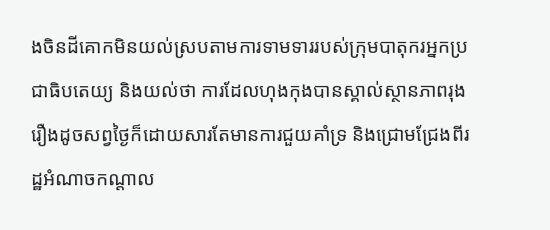ងចិនដីគោកមិនយល់ស្របតាមការទាមទាររបស់ក្រុមបាតុករអ្នកប្រជាធិបតេយ្យ និងយល់ថា ការដែលហុងកុងបានស្គាល់ស្ថានភាពរុងរឿងដូចសព្វថ្ងៃក៏ដោយសារតែមានការជួយគាំទ្រ និងជ្រោមជ្រែងពីរដ្ឋអំណាចកណ្តាល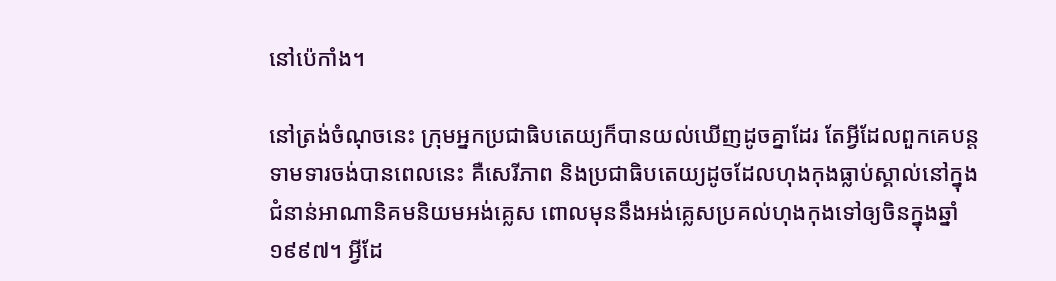នៅប៉េកាំង។

នៅត្រង់ចំណុចនេះ ក្រុមអ្នកប្រជាធិបតេយ្យក៏បានយល់ឃើញដូចគ្នាដែរ តែអ្វីដែលពួកគេបន្តទាមទារចង់បានពេលនេះ គឺសេរីភាព និងប្រជាធិបតេយ្យដូចដែលហុងកុងធ្លាប់ស្គាល់នៅក្នុងជំនាន់អាណានិគមនិយមអង់គ្លេស ពោលមុននឹងអង់គ្លេសប្រគល់ហុងកុងទៅឲ្យចិនក្នុងឆ្នាំ ១៩៩៧។ អ្វីដែ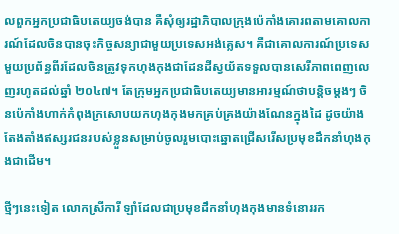លពួកអ្នកប្រជាធិបតេយ្យចង់បាន គឺសុំឲ្យរដ្ឋាភិបាលក្រុងប៉េកាំងគោរពតាមគោលការណ៍ដែលចិនបានចុះកិច្ចសន្យាជាមួយប្រទេសអង់គ្លេស។ គឺជាគោលការណ៍ប្រទេសមួយប្រព័ន្ធពីរដែលចិនត្រូវទុកហុងកុងជាដែនដីស្វយ័តទទួលបានសេរីភាពពេញលេញរហូតដល់ឆ្នាំ ២០៤៧។ តែក្រុមអ្នកប្រជាធិបតេយ្យមានអារម្មណ៍ថាបន្តិចម្តងៗ ចិនប៉េកាំងហាក់កំពុងក្រសោបយកហុងកុងមកគ្រប់គ្រងយ៉ាងណែនក្នុងដៃ ដូចយ៉ាងតែងតាំងឥស្សរជនរបស់ខ្លួនសម្រាប់ចូលរួមបោះឆ្នោតជ្រើសរើសប្រមុខដឹកនាំហុងកុងជាដើម។

ថ្មីៗនេះទៀត លោកស្រីការី ឡាំដែលជាប្រមុខដឹកនាំហុងកុងមានទំនោររក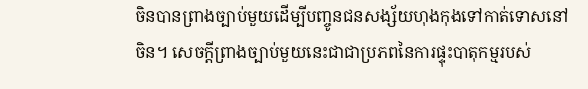ចិនបានព្រាងច្បាប់មួយដើម្បីបញ្ចូនជនសង្ស័យហុងកុងទៅកាត់ទោសនៅចិន។ សេចក្តីព្រាងច្បាប់មួយនេះជាជាប្រភពនៃការផ្ទុះបាតុកម្មរបស់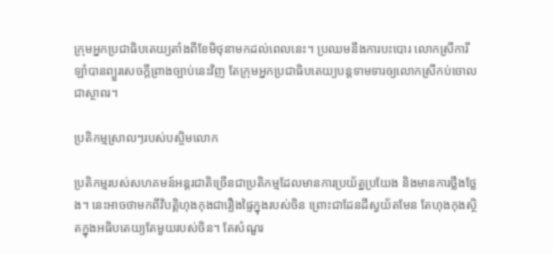ក្រុមអ្នកប្រជាធិបតេយ្យតាំងពីខែមិថុនាមកដល់ពេលនេះ។ ប្រឈមនឹងការបះបោរ លោកស្រីការី ឡាំបានព្យួរសេចក្តីព្រាងច្បាប់នេះវិញ តែក្រុមអ្នកប្រជាធិបតេយ្យបន្តទាមទារឲ្យលោកស្រីកប់ចោលជាស្ថាពរ។

ប្រតិកម្មស្រាលៗរបស់បស្ចិមលោក

ប្រតិកម្មរបស់សហគមន៍អន្តរជាតិច្រើនជាប្រតិកម្មដែលមានការប្រយ័ត្នប្រយែង និងមានការថ្លឹងថ្លែង។ នេះអាចថាមកពីវិបត្តិហុងកុងជារឿងផ្ទៃក្នុងរបស់ចិន ព្រោះជាដែនដីស្វយ័តមែន តែហុងកុងស្ថិតក្នុងអធិបតេយ្យតែមួយរបស់ចិន។ តែសំណួរ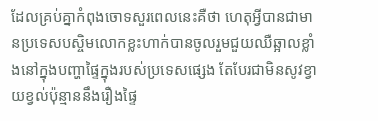ដែលគ្រប់គ្នាកំពុងចោទសួរពេលនេះគឺថា ហេតុអ្វីបានជាមានប្រទេសបស្ចិមលោកខ្លះហាក់បានចូលរួមជួយឈឺឆ្អាលខ្លាំងនៅក្នុងបញ្ហាផ្ទៃក្នុងរបស់ប្រទេសផ្សេង តែបែរជាមិនសូវខ្វាយខ្វល់ប៉ុន្មាននឹងរឿងផ្ទៃ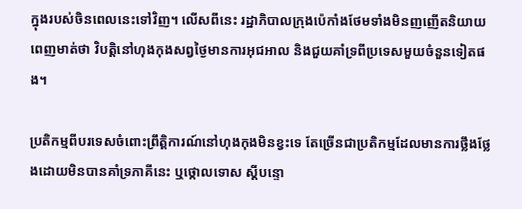ក្នុងរបស់ចិនពេលនេះទៅវិញ។ លើសពីនេះ រដ្ឋាភិបាលក្រុងប៉េកាំងថែមទាំងមិនញញើតនិយាយពេញមាត់ថា វិបត្តិនៅហុងកុងសព្វថ្ងៃមានការអុជអាល និងជួយគាំទ្រពីប្រទេសមួយចំនួនទៀតផង។

ប្រតិកម្មពីបរទេសចំពោះព្រឹត្តិការណ៍នៅហុងកុងមិនខ្វះទេ តែច្រើនជាប្រតិកម្មដែលមានការថ្លឹងថ្លែងដោយមិនបានគាំទ្រភាគីនេះ ឬថ្កោលទោស ស្តីបន្ទោ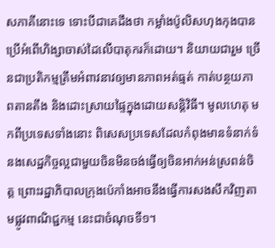សភាគីនោះទេ ទោះបីជាគេដឹងថា កម្លាំងប៉ូលិសហុងកុងបានប្រើអំពើហិង្សាចាស់ដៃលើបាតុករក៏ដោយ។ និយាយជារួម ច្រើនជាប្រតិកម្មត្រឹមអំពាវនាវឲ្យមានភាពអត់ធ្មត់ កាត់បន្ថយភាពតានតឹង និងដោះស្រាយផ្ទៃក្នុងដោយសន្តិវិធី។ មូលហេតុ មកពីប្រទេសទាំងនោះ ពិសេសប្រទេសដែលកំពុងមានទំនាក់ទំនងសេដ្ឋកិច្ចល្អជាមួយចិនមិនចង់ធ្វើឲ្យចិនអាក់អន់ស្រពន់ចិត្ត ព្រោះរដ្ឋាភិបាលក្រុងប៉េកាំងអាចនឹងធ្វើការសងសឹកវិញតាមផ្លូវពាណិជ្ជកម្ម នេះជាចំណុចទី១។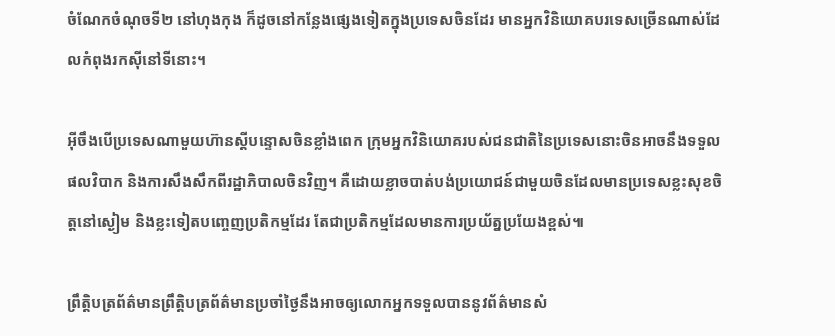ចំណែកចំណុចទី២ នៅហុងកុង ក៏ដូចនៅកន្លែងផ្សេងទៀតក្នុងប្រទេសចិនដែរ មានអ្នកវិនិយោគបរទេសច្រើនណាស់ដែលកំពុងរកស៊ីនៅទីនោះ។

អ៊ីចឹងបើប្រទេសណាមួយហ៊ានស្តីបន្ទោសចិនខ្លាំងពេក ក្រុមអ្នកវិនិយោគរបស់ជនជាតិនៃប្រទេសនោះចិនអាចនឹងទទួលផលវិបាក និងការសឹងសឹកពីរដ្ឋាភិបាលចិនវិញ។ គឺដោយខ្លាចបាត់បង់ប្រយោជន៍ជាមួយចិនដែលមានប្រទេសខ្លះសុខចិត្តនៅស្ងៀម និងខ្លះទៀតបញ្ចេញប្រតិកម្មដែរ តែជាប្រតិកម្មដែលមានការប្រយ័ត្នប្រយែងខ្ពស់៕

ព្រឹត្តិបត្រព័ត៌មានព្រឹត្តិបត្រព័ត៌មានប្រចាំថ្ងៃនឹងអាចឲ្យលោកអ្នកទទួលបាននូវព័ត៌មានសំ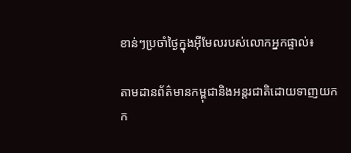ខាន់ៗប្រចាំថ្ងៃក្នុងអ៊ីមែលរបស់លោកអ្នកផ្ទាល់៖

តាមដានព័ត៌មានកម្ពុជានិងអន្តរជាតិដោយទាញយកក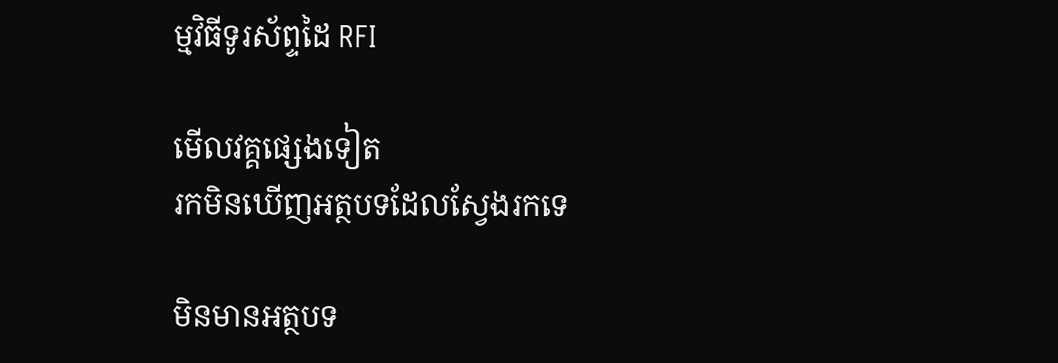ម្មវិធីទូរស័ព្ទដៃ RFI

មើលវគ្គផ្សេងទៀត
រកមិនឃើញអត្ថបទដែលស្វែងរកទេ

មិនមានអត្ថបទ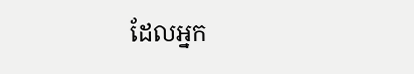ដែលអ្នក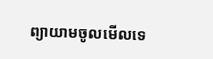ព្យាយាមចូលមើលទេ